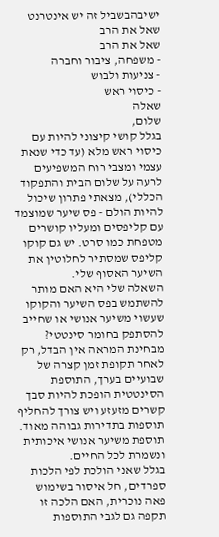ישיבהבשביל זה יש אינטרנט שאל את הרב
שאל את הרב
- משפחה, ציבור וחברה
- צניעות ולבוש
- כיסוי ראש
שאלה
שלום,
בגלל קושי קיצוני להיות עם כיסוי ראש מלא (עד כדי שנאת עצמי ומצבי רוח המשפיעים לרעה על שלום הבית והתפקוד הכללי), מצאתי פתרון שיכול להיות הולם - פס שיער שמוצמד עם קליפסים ומעליו קושרים מטפחת כמו סרט. יש גם קוקו קליפס שמסתיר לחלוטין את השיער האסוף שלי.
השאלה שלי היא האם מותר להשתמש בפס השיער והקוקו שעשוי משיער אנושי או שחייב להסתפק בחומר סינטטי?
מבחינת המראה אין הבדל, רק לאחר תקופת זמן קצרה של שבועיים בערך, התוספת הסינטטית הופכת להיות סבך קשרים מזעזע ויש צורך להחליף תוספות בתדירות גבוהה מאוד. תוספת משיער אנושי איכותית ונשמרת לכל החיים.
בגלל שאני הולכת לפי הלכות ספרדים, חל איסור בשימוש פאה נוכרית, האם הלכה זו תקפה גם לגבי התוספות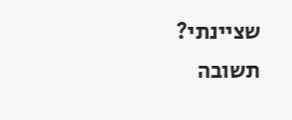שציינתי?
תשובה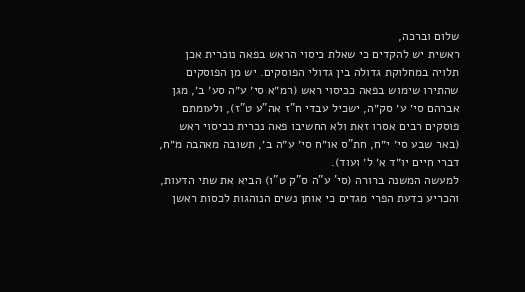שלום וברכה,
ראשית יש להקדים כי שאלת כיסוי הראש בפאה נוכרית אכן תלויה במחלוקת גדולה בין גדולי הפוסקים. יש מן הפוסקים שהתירו שימוש בפאה ככיסוי ראש (רמ״א סי׳ ע״ה סע׳ ב׳, מגן אברהם סי׳ ע׳ סק״ה, ישכיל עבדי ח”ז אה”ע ט"ז), ולעומתם פוסקים רבים אסרו זאת ולא החשיבו פאה נכרית ככיסוי ראש (באר שבע סי׳ י״ח, חת"ס או״ח סי׳ ע״ה ב׳, תשובה מאהבה מ״ח, דברי חיים יו״ד א׳ ל׳ ועוד).
למעשה המשנה ברורה (סי' ע"ה ס"ק ט"ו) הביא את שתי הדעות, והכריע כדעת הפרי מגדים כי אותן נשים הנוהגות לכסות ראשן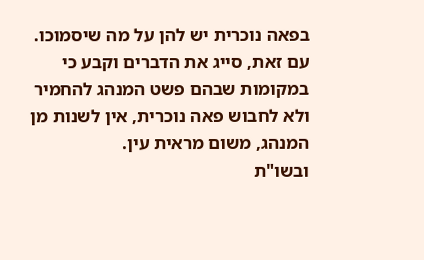בפאה נוכרית יש להן על מה שיסמוכו. עם זאת, סייג את הדברים וקבע כי במקומות שבהם פשט המנהג להחמיר ולא לחבוש פאה נוכרית, אין לשנות מן המנהג, משום מראית עין.
ובשו"ת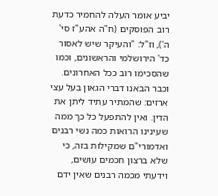יביע אומר העלה להחמיר כדעת רוב הפוסקים (ח"ה אהע"ז סי' ה'), וז"ל: "והעיקר שיש לאסור כד' הירושלמי והראשונים, וכמו שהסכימו רוב ככל האחרונים. וכבר הבאנו דברי הגאון בעל עצי ארזים: שהמתיר עתיד ליתן את הדין. ואין להתפעל כל כך ממה שעינינו הרואות כמה נשי רבנים ואדמורי"ם שמקילות בזה, כי שלא ברצון חכמים עושים, וידעתי מכמה רבנים שאין ידם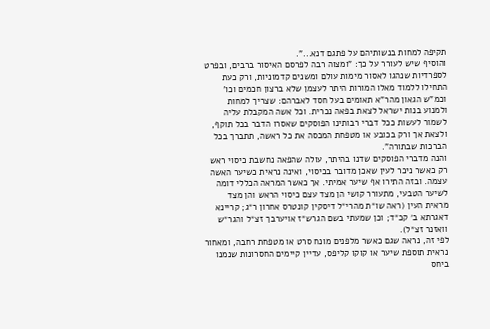תקיפה למחות בנשותיהם על פתגם דנא...".
והוסיף שיש לעורר על כך: "ומצוה רבה לפרסם האיסור ברבים, ובפרט לספרדיות שנהגו לאסור מימות עולם ומשנים קדמוניות, ורק כעת התחילו ללמוד מאלו המורות היתר לעצמן שלא ברצון חכמים וכו' וכמ"ש הגאון מהר"א תאומים בעל חסד לאברהם: שצריך למחות ולמנוע בנות ישראל לצאת בפאה נכרית. וכל אשה המקבלת עליה לשמור לעשות ככל דברי רבותינו הפוסקים שאסרו הדבר בכל תוקף, ולצאת אך ורק בכובע או מטפחת המכסה את כל ראשה, תתברך בכל הברכות שבתורה".
והנה מדברי הפוסקים שדנו בהיתר, עולה שהפאה נחשבת כיסוי ראש רק כאשר ניכר לעין שאכן מדובר בכיסוי, ואינה נראית כשיער האשה עצמה. ובזה התירו אף שיער אמיתי. אך כאשר המראה הכללי דומה לשיער הטבעי, מתעורר קושי הן מצד עצם כיסוי הראש והן מצד מראית העין (ראה שו״ת מהרי״ל דיסקין קונטרס אחרון ר״ג; קריינא דאגרתא ב׳ קכ״ד; וכן שמעתי בשם הגרש״ז אויערבך זצ״ל והגר״ש וואזנר זצ״ל).
לפי זה, נראה שגם כאשר מלפנים מונח סרט או מטפחת רחבה, ומאחור נראית תוספת שיער או קוקו קליפס, עדיין קיימים החסרונות שנמנו ביחס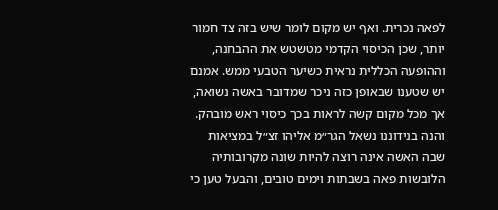לפאה נכרית. ואף יש מקום לומר שיש בזה צד חמור יותר, שכן הכיסוי הקדמי מטשטש את ההבחנה, וההופעה הכללית נראית כשיער הטבעי ממש. אמנם יש שטענו שבאופן כזה ניכר שמדובר באשה נשואה, אך מכל מקום קשה לראות בכך כיסוי ראש מובהק.
והנה בנידוננו נשאל הגר״מ אליהו זצ״ל במציאות שבה האשה אינה רוצה להיות שונה מקרובותיה הלובשות פאה בשבתות וימים טובים, והבעל טען כי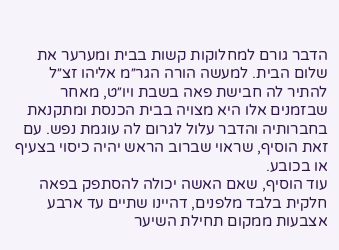הדבר גורם למחלוקות קשות בבית ומערער את שלום הבית. למעשה הורה הגר״מ אליהו זצ״ל להתיר לה חבישת פאה בשבת ויו״ט, מאחר שבזמנים אלו היא מצויה בבית הכנסת ומתקנאת בחברותיה והדבר עלול לגרום לה עוגמת נפש. עם זאת הוסיף, שראוי שברוב הראש יהיה כיסוי בצעיף או בכובע.
עוד הוסיף, שאם האשה יכולה להסתפק בפאה חלקית בלבד מלפנים, דהיינו שתיים עד ארבע אצבעות ממקום תחילת השיער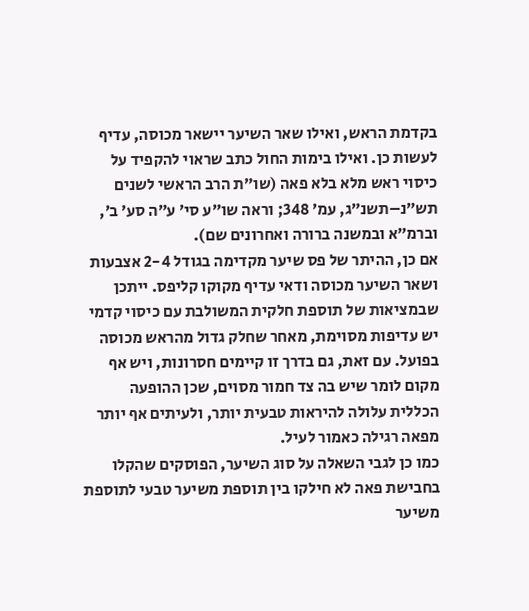בקדמת הראש, ואילו שאר השיער יישאר מכוסה, עדיף לעשות כן. ואילו בימות החול כתב שראוי להקפיד על כיסוי ראש מלא בלא פאה (שו״ת הרב הראשי לשנים תש״נ–תשנ״ג, עמ׳ 348; וראה שו״ע סי׳ ע״ה סע׳ ב׳, וברמ״א ובמשנה ברורה ואחרונים שם).
אם כן, ההיתר של פס שיער מקדימה בגודל 2-4 אצבעות ושאר השיער מכוסה ודאי עדיף מקוקו קליפס. ייתכן שבמציאות של תוספת חלקית המשולבת עם כיסוי קדמי יש עדיפות מסוימת, מאחר שחלק גדול מהראש מכוסה בפועל. עם זאת, גם בדרך זו קיימים חסרונות, ויש אף מקום לומר שיש בה צד חמור מסוים, שכן ההופעה הכללית עלולה להיראות טבעית יותר, ולעיתים אף יותר מפאה רגילה כאמור לעיל.
כמו כן לגבי השאלה על סוג השיער, הפוסקים שהקלו בחבישת פאה לא חילקו בין תוספת משיער טבעי לתוספת משיער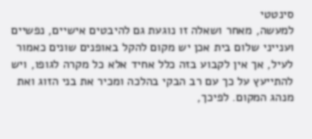סינטטי
למעשה, מאחר ושאלה זו נוגעת גם להיבטים אישיים, נפשיים וענייני שלום בית אכן יש מקום להקל באופנים שונים כאמור לעיל, אך אין לקבוע בזה כלל אחיד אלא כל מקרה לגופו, ויש להתייעץ על כך עם רב הבקי בהלכה ומכיר את בני הזוג ואת מנהג המקום. לפיכך,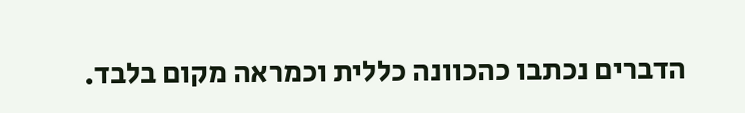הדברים נכתבו כהכוונה כללית וכמראה מקום בלבד.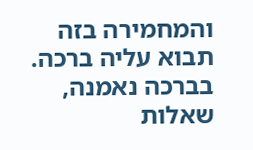והמחמירה בזה תבוא עליה ברכה.
בברכה נאמנה,
שאלות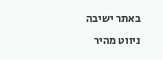באתר ישיבה
ניווט מהיר